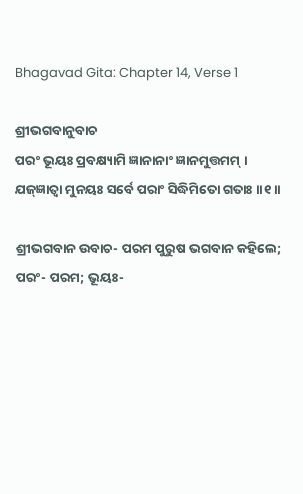Bhagavad Gita: Chapter 14, Verse 1

ଶ୍ରୀଭଗବାନୁବାଚ
ପରଂ ଭୂୟଃ ପ୍ରବକ୍ଷ୍ୟାମି ଜ୍ଞାନାନାଂ ଜ୍ଞାନମୁତ୍ତମମ୍ ।
ଯଜ୍‌ଜ୍ଞାତ୍ୱା ମୁନୟଃ ସର୍ବେ ପରାଂ ସିଦ୍ଧିମିତୋ ଗତାଃ ।।୧।।

ଶ୍ରୀଭଗବାନ ଉବାଚ- ପରମ ପୁରୁଷ ଭଗବାନ କହିଲେ; ପରଂ- ପରମ; ଭୂୟଃ-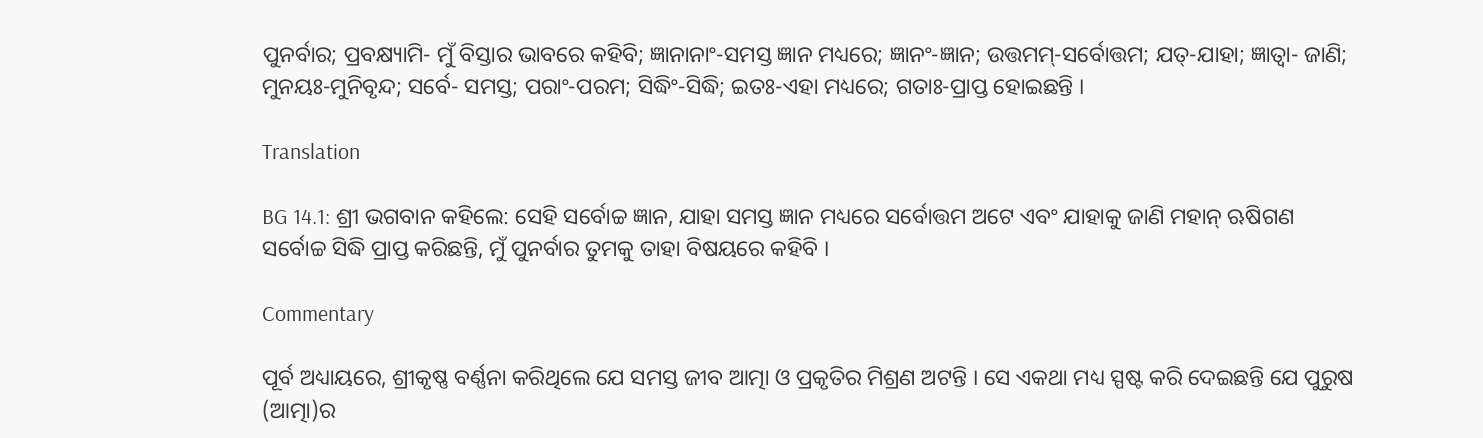ପୁନର୍ବାର; ପ୍ରବକ୍ଷ୍ୟାମି- ମୁଁ ବିସ୍ତାର ଭାବରେ କହିବି; ଜ୍ଞାନାନାଂ-ସମସ୍ତ ଜ୍ଞାନ ମଧ୍ୟରେ; ଜ୍ଞାନଂ-ଜ୍ଞାନ; ଉତ୍ତମମ୍‌-ସର୍ବୋତ୍ତମ; ଯତ୍‌-ଯାହା; ଜ୍ଞାତ୍ୱା- ଜାଣି; ମୁନୟଃ-ମୁନିବୃନ୍ଦ; ସର୍ବେ- ସମସ୍ତ; ପରାଂ-ପରମ; ସିଦ୍ଧିଂ-ସିଦ୍ଧି; ଇତଃ-ଏହା ମଧ୍ୟରେ; ଗତାଃ-ପ୍ରାପ୍ତ ହୋଇଛନ୍ତି ।

Translation

BG 14.1: ଶ୍ରୀ ଭଗବାନ କହିଲେ: ସେହି ସର୍ବୋଚ୍ଚ ଜ୍ଞାନ, ଯାହା ସମସ୍ତ ଜ୍ଞାନ ମଧ୍ୟରେ ସର୍ବୋତ୍ତମ ଅଟେ ଏବଂ ଯାହାକୁ ଜାଣି ମହାନ୍ ଋଷିଗଣ ସର୍ବୋଚ୍ଚ ସିଦ୍ଧି ପ୍ରାପ୍ତ କରିଛନ୍ତି, ମୁଁ ପୁନର୍ବାର ତୁମକୁ ତାହା ବିଷୟରେ କହିବି ।

Commentary

ପୂର୍ବ ଅଧ୍ୟାୟରେ, ଶ୍ରୀକୃଷ୍ଣ ବର୍ଣ୍ଣନା କରିଥିଲେ ଯେ ସମସ୍ତ ଜୀବ ଆତ୍ମା ଓ ପ୍ରକୃତିର ମିଶ୍ରଣ ଅଟନ୍ତି । ସେ ଏକଥା ମଧ୍ୟ ସ୍ପଷ୍ଟ କରି ଦେଇଛନ୍ତି ଯେ ପୁରୁଷ (ଆତ୍ମା)ର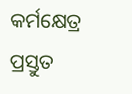କର୍ମକ୍ଷେତ୍ର ପ୍ରସ୍ତୁତ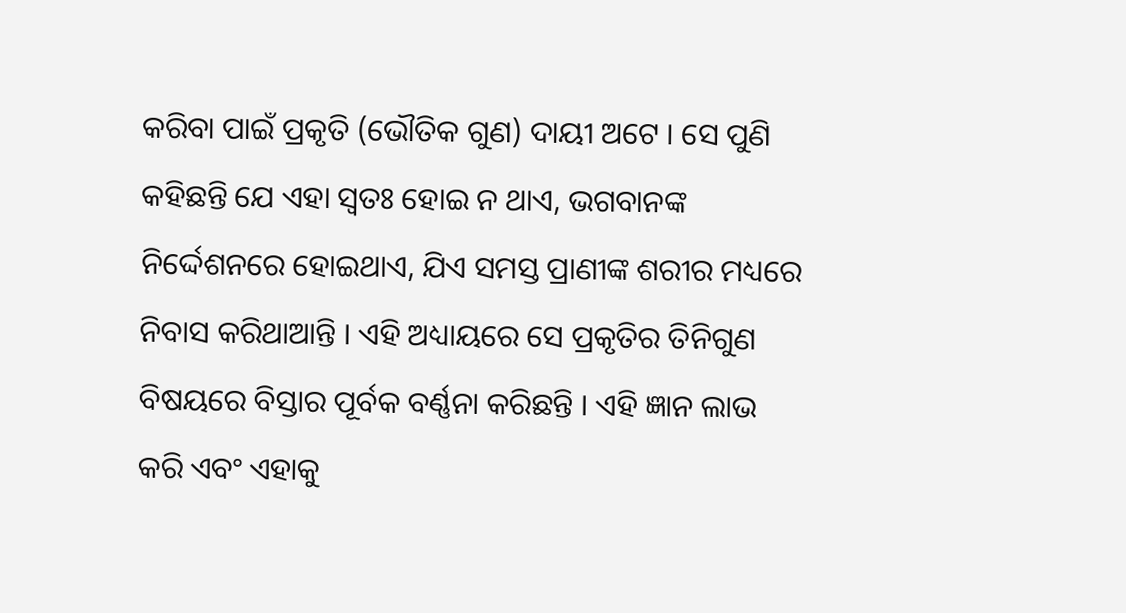କରିବା ପାଇଁ ପ୍ରକୃତି (ଭୌତିକ ଗୁଣ) ଦାୟୀ ଅଟେ । ସେ ପୁଣି କହିଛନ୍ତି ଯେ ଏହା ସ୍ୱତଃ ହୋଇ ନ ଥାଏ, ଭଗବାନଙ୍କ ନିର୍ଦ୍ଦେଶନରେ ହୋଇଥାଏ, ଯିଏ ସମସ୍ତ ପ୍ରାଣୀଙ୍କ ଶରୀର ମଧ୍ୟରେ ନିବାସ କରିଥାଆନ୍ତି । ଏହି ଅଧ୍ୟାୟରେ ସେ ପ୍ରକୃତିର ତିନିଗୁଣ ବିଷୟରେ ବିସ୍ତାର ପୂର୍ବକ ବର୍ଣ୍ଣନା କରିଛନ୍ତି । ଏହି ଜ୍ଞାନ ଲାଭ କରି ଏବଂ ଏହାକୁ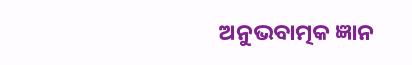ଅନୁଭବାତ୍ମକ ଜ୍ଞାନ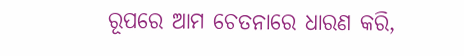ରୂପରେ ଆମ ଚେତନାରେ ଧାରଣ କରି,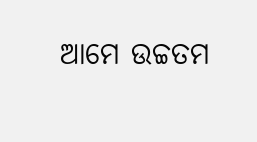ଆମେ ଉଚ୍ଚତମ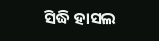ସିଦ୍ଧି ହାସଲ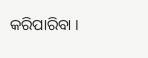କରିପାରିବା ।